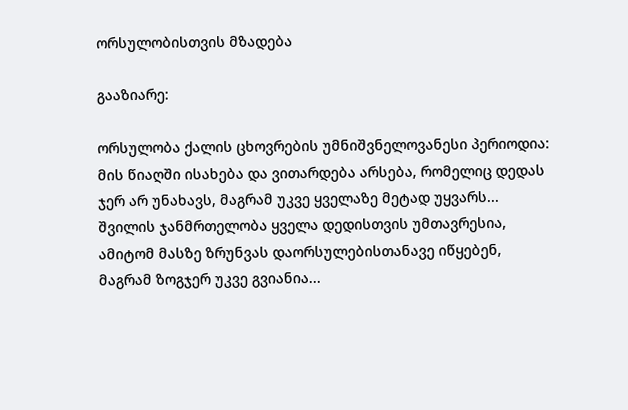ორსულობისთვის მზადება

გააზიარე:

ორსულობა ქალის ცხოვრების უმნიშვნელოვანესი პერიოდია: მის წიაღში ისახება და ვითარდება არსება, რომელიც დედას ჯერ არ უნახავს, მაგრამ უკვე ყველაზე მეტად უყვარს... შვილის ჯანმრთელობა ყველა დედისთვის უმთავრესია, ამიტომ მასზე ზრუნვას დაორსულებისთანავე იწყებენ, მაგრამ ზოგჯერ უკვე გვიანია...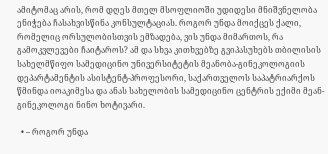ამიტომაც არის, რომ დღეს მთელ მსოფლიოში უდიდესი მნიშვნელობა ენიჭება ჩასახვისწინა კონსულტაციას. როგორ უნდა მოიქცეს ქალი, რომელიც ორსულობისთვის ემზადება, ვის უნდა მიმართოს, რა გამოკვლევები ჩაიტაროს? ამ და სხვა კითხვებზე გვიპასუხებს თბილისის სახელმწიფო სამედიცინო უნივერსიტეტის მეანობა-გინეკოლოგიის დეპარტამენტის ასისტენტ-პროფესორი, საქართველოს საპატრიარქოს წმინდა იოაკიმესა და ანას სახელობის სამედიცინო ცენტრის ექიმი მეან-გინეკოლოგი ნინო ხოტივარი.

  • – როგორ უნდა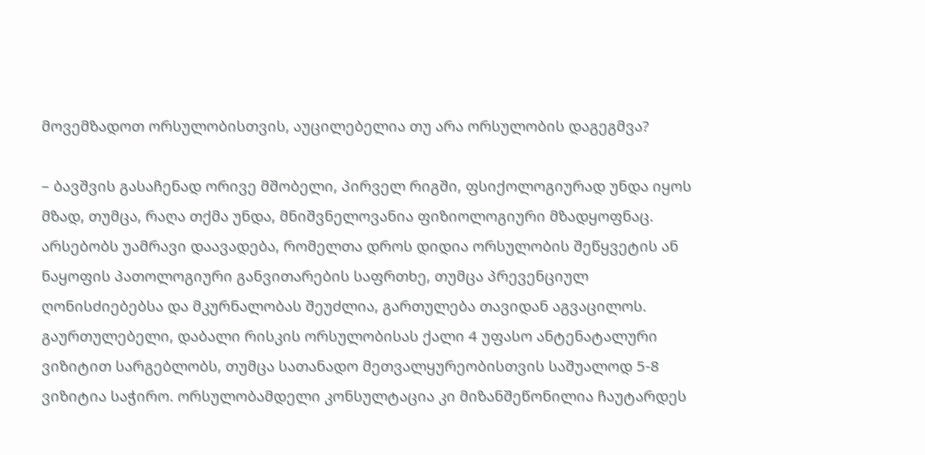მოვემზადოთ ორსულობისთვის, აუცილებელია თუ არა ორსულობის დაგეგმვა?

– ბავშვის გასაჩენად ორივე მშობელი, პირველ რიგში, ფსიქოლოგიურად უნდა იყოს მზად, თუმცა, რაღა თქმა უნდა, მნიშვნელოვანია ფიზიოლოგიური მზადყოფნაც. არსებობს უამრავი დაავადება, რომელთა დროს დიდია ორსულობის შეწყვეტის ან ნაყოფის პათოლოგიური განვითარების საფრთხე, თუმცა პრევენციულ ღონისძიებებსა და მკურნალობას შეუძლია, გართულება თავიდან აგვაცილოს.
გაურთულებელი, დაბალი რისკის ორსულობისას ქალი 4 უფასო ანტენატალური ვიზიტით სარგებლობს, თუმცა სათანადო მეთვალყურეობისთვის საშუალოდ 5-8 ვიზიტია საჭირო. ორსულობამდელი კონსულტაცია კი მიზანშეწონილია ჩაუტარდეს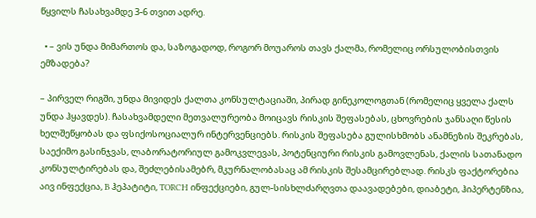წყვილს ჩასახვამდე 3-6 თვით ადრე.

  • – ვის უნდა მიმართოს და, საზოგადოდ, როგორ მოუაროს თავს ქალმა, რომელიც ორსულობისთვის ემზადება?

– პირველ რიგში, უნდა მივიდეს ქალთა კონსულტაციაში, პირად გინეკოლოგთან (რომელიც ყველა ქალს უნდა ჰყავდეს). ჩასახვამდელი მეთვალურეობა მოიცავს რისკის შეფასებას, ცხოვრების ჯანსაღი წესის ხელშეწყობას და ფსიქოსოციალურ ინტერვენციებს. რისკის შეფასება გულისხმობს ანამნეზის შეკრებას, საექიმო გასინჯვას, ლაბორატორიულ გამოკვლევას, პოტენციური რისკის გამოვლენას, ქალის სათანადო კონსულტირებას და, შეძლებისამებრ, მკურნალობასაც ამ რისკის შესამცირებლად. რისკს ფაქტორებია აივ ინფექცია, B ჰეპატიტი, TORCH ინფექციები, გულ-სისხლძარღვთა დაავადებები, დიაბეტი, ჰიპერტენზია,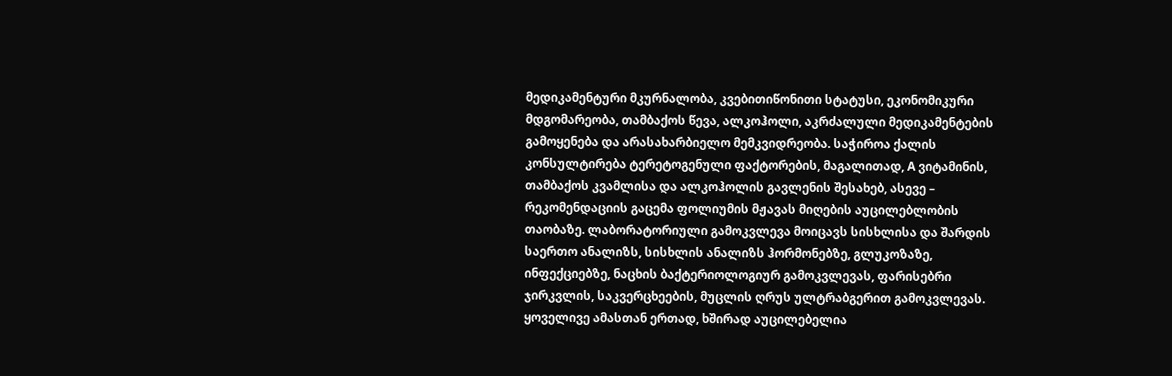მედიკამენტური მკურნალობა, კვებითიწონითი სტატუსი, ეკონომიკური მდგომარეობა, თამბაქოს წევა, ალკოჰოლი, აკრძალული მედიკამენტების გამოყენება და არასახარბიელო მემკვიდრეობა. საჭიროა ქალის კონსულტირება ტერეტოგენული ფაქტორების, მაგალითად, A ვიტამინის, თამბაქოს კვამლისა და ალკოჰოლის გავლენის შესახებ, ასევე – რეკომენდაციის გაცემა ფოლიუმის მჟავას მიღების აუცილებლობის თაობაზე. ლაბორატორიული გამოკვლევა მოიცავს სისხლისა და შარდის საერთო ანალიზს, სისხლის ანალიზს ჰორმონებზე, გლუკოზაზე, ინფექციებზე, ნაცხის ბაქტერიოლოგიურ გამოკვლევას, ფარისებრი ჯირკვლის, საკვერცხეების, მუცლის ღრუს ულტრაბგერით გამოკვლევას. ყოველივე ამასთან ერთად, ხშირად აუცილებელია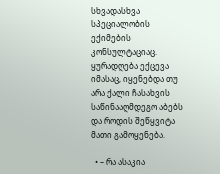სხვადასხვა სპეციალობის ექიმების კონსულტაციაც. ყურადღება ექცევა იმასაც, იყენებდა თუ არა ქალი ჩასახვის საწინააღმდეგო აბებს და როდის შეწყვიტა მათი გამოყენება.

  • – რა ასაკია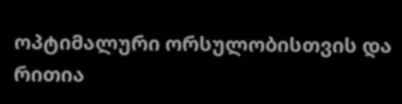ოპტიმალური ორსულობისთვის და რითია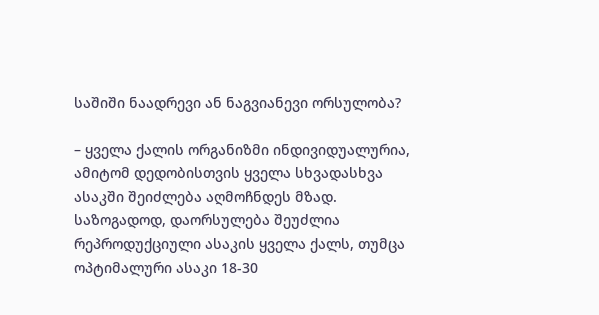საშიში ნაადრევი ან ნაგვიანევი ორსულობა?

– ყველა ქალის ორგანიზმი ინდივიდუალურია, ამიტომ დედობისთვის ყველა სხვადასხვა ასაკში შეიძლება აღმოჩნდეს მზად.
საზოგადოდ, დაორსულება შეუძლია რეპროდუქციული ასაკის ყველა ქალს, თუმცა ოპტიმალური ასაკი 18-30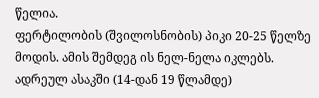წელია.
ფერტილობის (შვილოსნობის) პიკი 20-25 წელზე მოდის. ამის შემდეგ ის ნელ-ნელა იკლებს.
ადრეულ ასაკში (14-დან 19 წლამდე)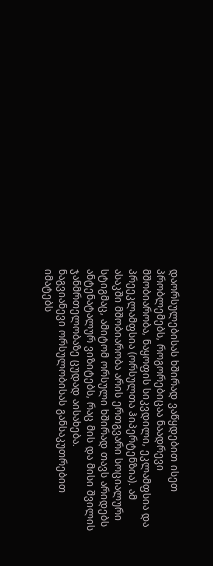დაორსულებისას ხშირად ვაწყდებით ისეთ პრობლემებს, როგორებიცაა ნაადრევი მშობიარობა, ნაყოფის სიკვდილი, ეკლამფსია და პრეეკლამფსია (ორსულთა ჰიპერტენზია). ამ ასაკში მშობიარობა არის ერთგვარი სოციალური სტიგმაც, ამიტომ ორსული ხშირად თავს არიდებს ანტენატალურ ვიზიტებს, რაც მის და მისი შვილის ჯანმრთელობაზე ცუდად აისახება.
ნაგვიანევი ორსულობისას განსაკუთრებით იმატებს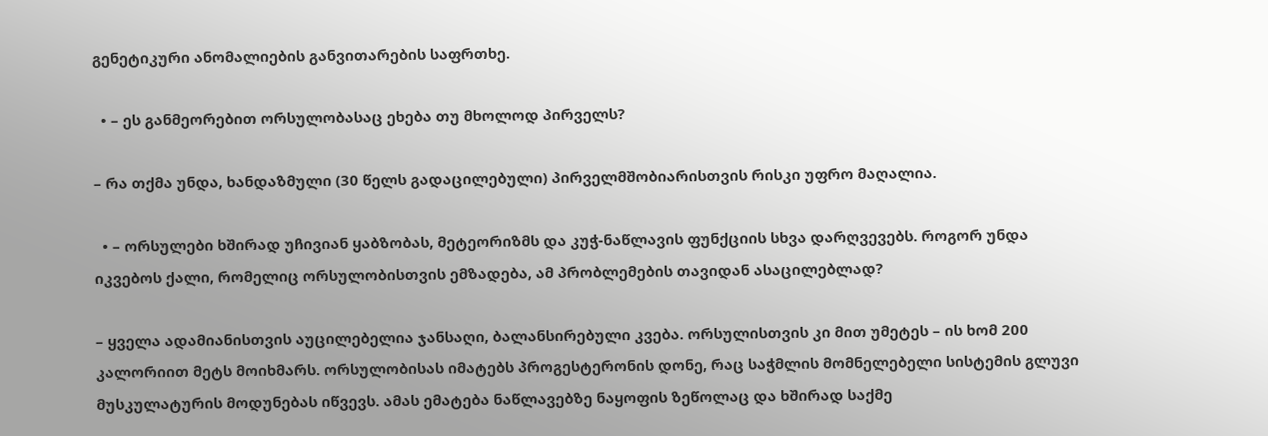გენეტიკური ანომალიების განვითარების საფრთხე.

  • – ეს განმეორებით ორსულობასაც ეხება თუ მხოლოდ პირველს?

– რა თქმა უნდა, ხანდაზმული (30 წელს გადაცილებული) პირველმშობიარისთვის რისკი უფრო მაღალია.

  • – ორსულები ხშირად უჩივიან ყაბზობას, მეტეორიზმს და კუჭ-ნაწლავის ფუნქციის სხვა დარღვევებს. როგორ უნდა იკვებოს ქალი, რომელიც ორსულობისთვის ემზადება, ამ პრობლემების თავიდან ასაცილებლად?

– ყველა ადამიანისთვის აუცილებელია ჯანსაღი, ბალანსირებული კვება. ორსულისთვის კი მით უმეტეს – ის ხომ 200 კალორიით მეტს მოიხმარს. ორსულობისას იმატებს პროგესტერონის დონე, რაც საჭმლის მომნელებელი სისტემის გლუვი მუსკულატურის მოდუნებას იწვევს. ამას ემატება ნაწლავებზე ნაყოფის ზეწოლაც და ხშირად საქმე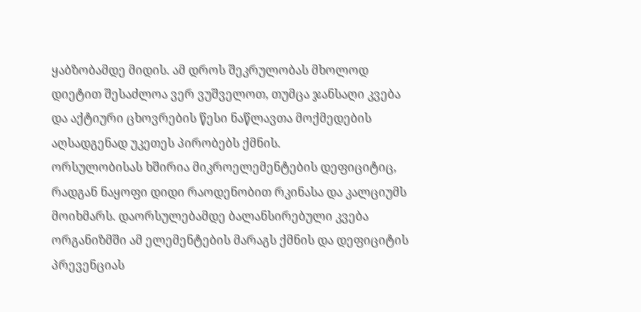ყაბზობამდე მიდის. ამ დროს შეკრულობას მხოლოდ დიეტით შესაძლოა ვერ ვუშველოთ, თუმცა ჯანსაღი კვება და აქტიური ცხოვრების წესი ნაწლავთა მოქმედების აღსადგენად უკეთეს პირობებს ქმნის.
ორსულობისას ხშირია მიკროელემენტების დეფიციტიც, რადგან ნაყოფი დიდი რაოდენობით რკინასა და კალციუმს მოიხმარს. დაორსულებამდე ბალანსირებული კვება ორგანიზმში ამ ელემენტების მარაგს ქმნის და დეფიციტის პრევენციას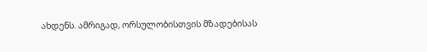ახდენს. ამრიგად, ორსულობისთვის მზადებისას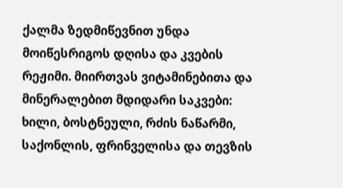ქალმა ზედმიწევნით უნდა მოიწესრიგოს დღისა და კვების რეჟიმი. მიირთვას ვიტამინებითა და მინერალებით მდიდარი საკვები: ხილი, ბოსტნეული, რძის ნაწარმი, საქონლის, ფრინველისა და თევზის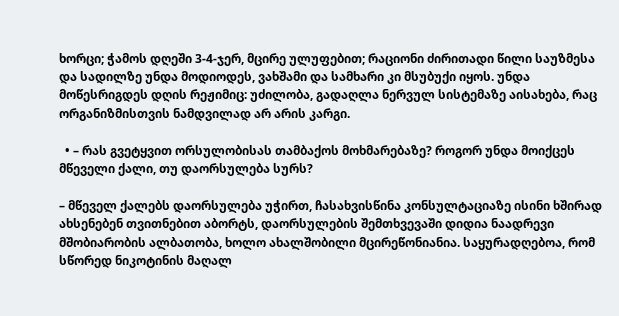ხორცი; ჭამოს დღეში 3-4-ჯერ, მცირე ულუფებით; რაციონი ძირითადი წილი საუზმესა და სადილზე უნდა მოდიოდეს, ვახშამი და სამხარი კი მსუბუქი იყოს. უნდა მოწესრიგდეს დღის რეჟიმიც: უძილობა, გადაღლა ნერვულ სისტემაზე აისახება, რაც ორგანიზმისთვის ნამდვილად არ არის კარგი.

  • – რას გვეტყვით ორსულობისას თამბაქოს მოხმარებაზე? როგორ უნდა მოიქცეს მწეველი ქალი, თუ დაორსულება სურს?

– მწეველ ქალებს დაორსულება უჭირთ, ჩასახვისწინა კონსულტაციაზე ისინი ხშირად ახსენებენ თვითნებით აბორტს, დაორსულების შემთხვევაში დიდია ნაადრევი მშობიარობის ალბათობა, ხოლო ახალშობილი მცირეწონიანია. საყურადღებოა, რომ სწორედ ნიკოტინის მაღალ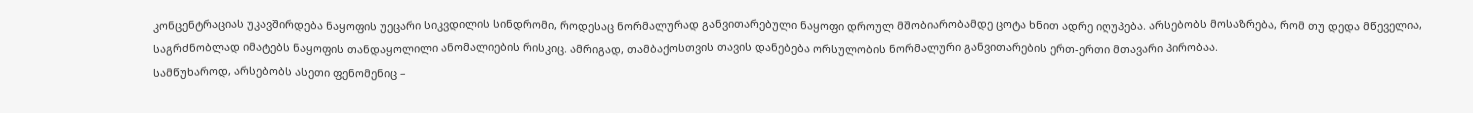კონცენტრაციას უკავშირდება ნაყოფის უეცარი სიკვდილის სინდრომი, როდესაც ნორმალურად განვითარებული ნაყოფი დროულ მშობიარობამდე ცოტა ხნით ადრე იღუპება. არსებობს მოსაზრება, რომ თუ დედა მწეველია, საგრძნობლად იმატებს ნაყოფის თანდაყოლილი ანომალიების რისკიც. ამრიგად, თამბაქოსთვის თავის დანებება ორსულობის ნორმალური განვითარების ერთ-ერთი მთავარი პირობაა.
სამწუხაროდ, არსებობს ასეთი ფენომენიც –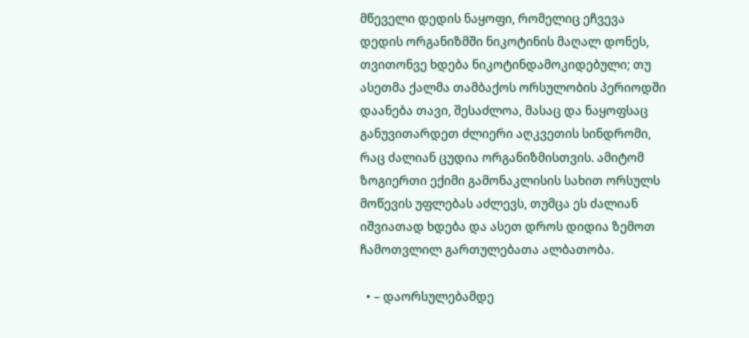მწეველი დედის ნაყოფი, რომელიც ეჩვევა დედის ორგანიზმში ნიკოტინის მაღალ დონეს, თვითონვე ხდება ნიკოტინდამოკიდებული; თუ ასეთმა ქალმა თამბაქოს ორსულობის პერიოდში დაანება თავი, შესაძლოა, მასაც და ნაყოფსაც განუვითარდეთ ძლიერი აღკვეთის სინდრომი, რაც ძალიან ცუდია ორგანიზმისთვის. ამიტომ ზოგიერთი ექიმი გამონაკლისის სახით ორსულს მოწევის უფლებას აძლევს, თუმცა ეს ძალიან იშვიათად ხდება და ასეთ დროს დიდია ზემოთ ჩამოთვლილ გართულებათა ალბათობა.

  • – დაორსულებამდე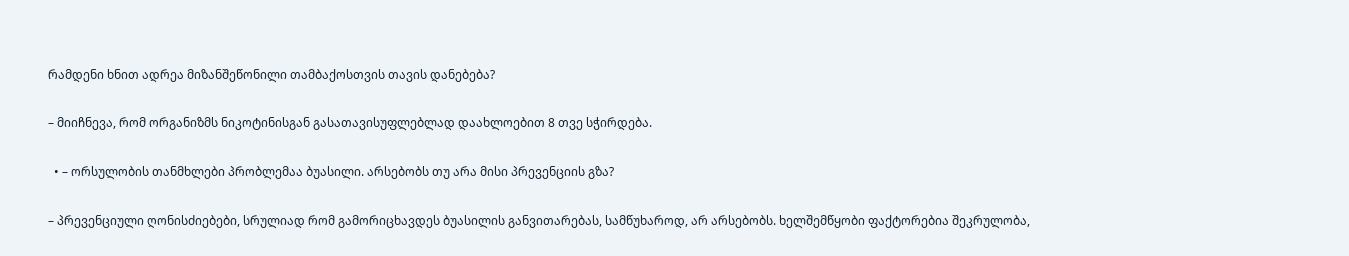რამდენი ხნით ადრეა მიზანშეწონილი თამბაქოსთვის თავის დანებება?

– მიიჩნევა, რომ ორგანიზმს ნიკოტინისგან გასათავისუფლებლად დაახლოებით 8 თვე სჭირდება.

  • – ორსულობის თანმხლები პრობლემაა ბუასილი. არსებობს თუ არა მისი პრევენციის გზა?

– პრევენციული ღონისძიებები, სრულიად რომ გამორიცხავდეს ბუასილის განვითარებას, სამწუხაროდ, არ არსებობს. ხელშემწყობი ფაქტორებია შეკრულობა,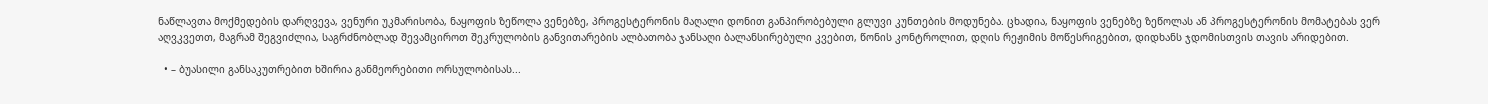ნაწლავთა მოქმედების დარღვევა, ვენური უკმარისობა, ნაყოფის ზეწოლა ვენებზე, პროგესტერონის მაღალი დონით განპირობებული გლუვი კუნთების მოდუნება. ცხადია, ნაყოფის ვენებზე ზეწოლას ან პროგესტერონის მომატებას ვერ აღვკვეთთ, მაგრამ შეგვიძლია, საგრძნობლად შევამციროთ შეკრულობის განვითარების ალბათობა ჯანსაღი ბალანსირებული კვებით, წონის კონტროლით, დღის რეჟიმის მოწესრიგებით, დიდხანს ჯდომისთვის თავის არიდებით.

  • – ბუასილი განსაკუთრებით ხშირია განმეორებითი ორსულობისას...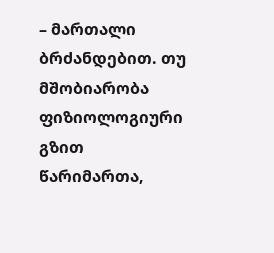– მართალი ბრძანდებით. თუ მშობიარობა ფიზიოლოგიური გზით წარიმართა,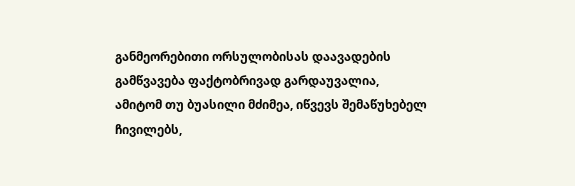განმეორებითი ორსულობისას დაავადების გამწვავება ფაქტობრივად გარდაუვალია, ამიტომ თუ ბუასილი მძიმეა, იწვევს შემაწუხებელ ჩივილებს,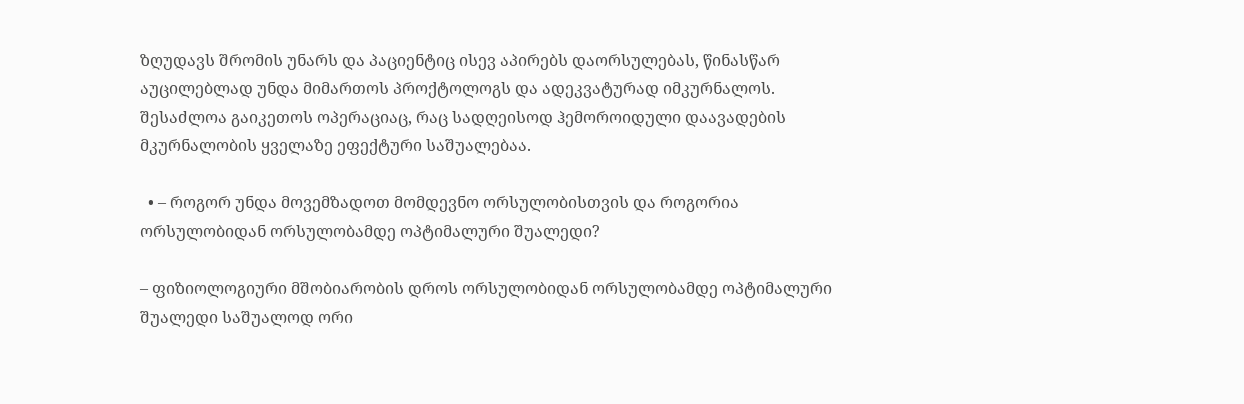ზღუდავს შრომის უნარს და პაციენტიც ისევ აპირებს დაორსულებას, წინასწარ აუცილებლად უნდა მიმართოს პროქტოლოგს და ადეკვატურად იმკურნალოს. შესაძლოა გაიკეთოს ოპერაციაც, რაც სადღეისოდ ჰემოროიდული დაავადების მკურნალობის ყველაზე ეფექტური საშუალებაა.

  • – როგორ უნდა მოვემზადოთ მომდევნო ორსულობისთვის და როგორია ორსულობიდან ორსულობამდე ოპტიმალური შუალედი?

– ფიზიოლოგიური მშობიარობის დროს ორსულობიდან ორსულობამდე ოპტიმალური შუალედი საშუალოდ ორი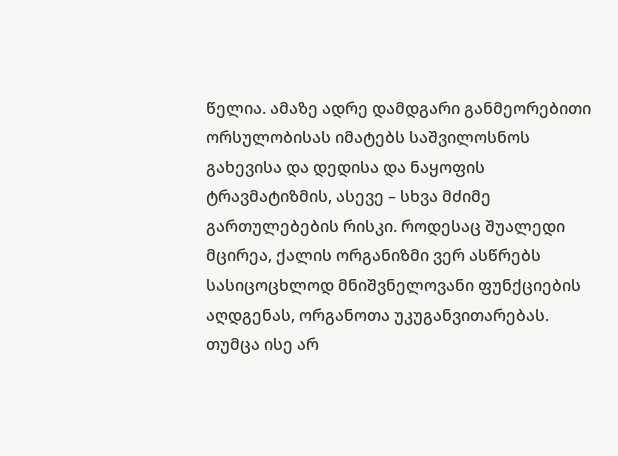წელია. ამაზე ადრე დამდგარი განმეორებითი ორსულობისას იმატებს საშვილოსნოს გახევისა და დედისა და ნაყოფის ტრავმატიზმის, ასევე – სხვა მძიმე გართულებების რისკი. როდესაც შუალედი მცირეა, ქალის ორგანიზმი ვერ ასწრებს სასიცოცხლოდ მნიშვნელოვანი ფუნქციების აღდგენას, ორგანოთა უკუგანვითარებას. თუმცა ისე არ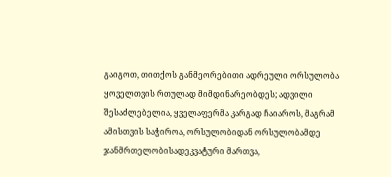გაიგოთ, თითქოს განმეორებითი ადრეული ორსულობა ყოველთვის რთულად მიმდინარეობდეს; ადვილი შესაძლებელია, ყველაფერმა კარგად ჩაიაროს, მაგრამ ამისთვის საჭიროა, ორსულობიდან ორსულობამდე ჯანმრთელობისადეკვატური მართვა,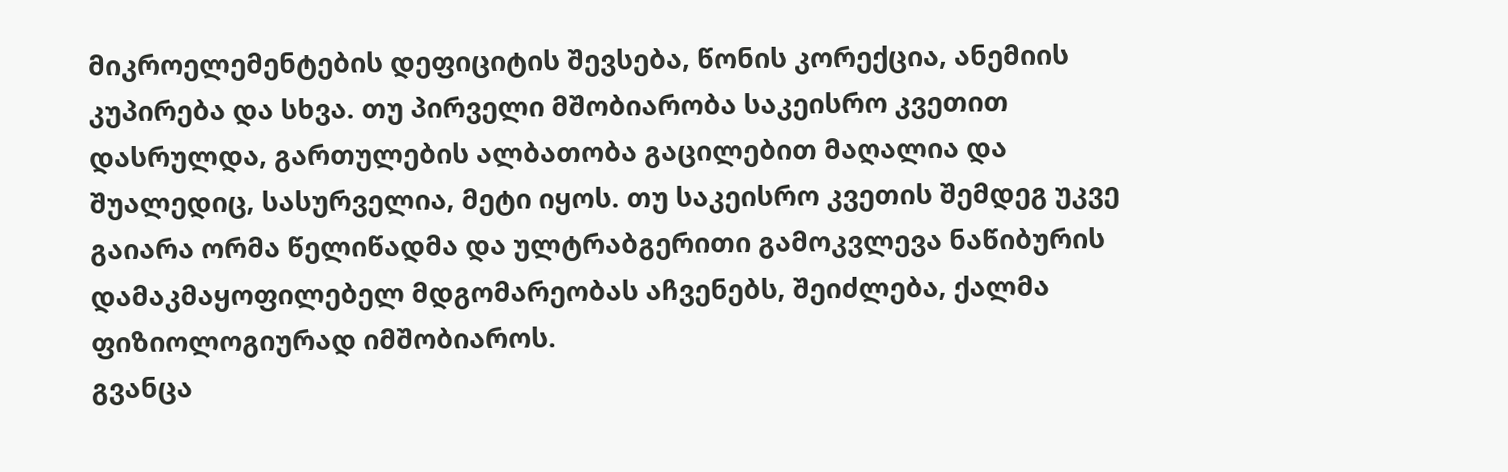მიკროელემენტების დეფიციტის შევსება, წონის კორექცია, ანემიის კუპირება და სხვა. თუ პირველი მშობიარობა საკეისრო კვეთით დასრულდა, გართულების ალბათობა გაცილებით მაღალია და შუალედიც, სასურველია, მეტი იყოს. თუ საკეისრო კვეთის შემდეგ უკვე გაიარა ორმა წელიწადმა და ულტრაბგერითი გამოკვლევა ნაწიბურის დამაკმაყოფილებელ მდგომარეობას აჩვენებს, შეიძლება, ქალმა ფიზიოლოგიურად იმშობიაროს.
გვანცა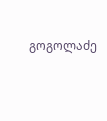გოგოლაძე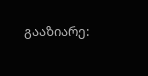გააზიარე: